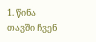1. წინა თავში ჩვენ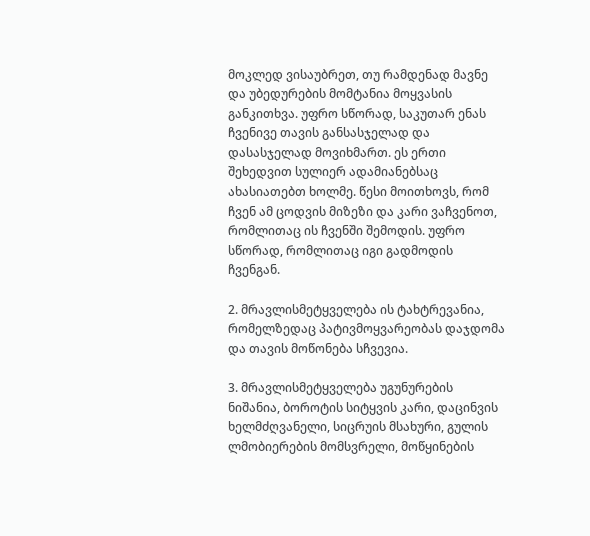მოკლედ ვისაუბრეთ, თუ რამდენად მავნე და უბედურების მომტანია მოყვასის განკითხვა. უფრო სწორად, საკუთარ ენას ჩვენივე თავის განსასჯელად და დასასჯელად მოვიხმართ. ეს ერთი შეხედვით სულიერ ადამიანებსაც ახასიათებთ ხოლმე. წესი მოითხოვს, რომ ჩვენ ამ ცოდვის მიზეზი და კარი ვაჩვენოთ, რომლითაც ის ჩვენში შემოდის. უფრო სწორად, რომლითაც იგი გადმოდის ჩვენგან.

2. მრავლისმეტყველება ის ტახტრევანია, რომელზედაც პატივმოყვარეობას დაჯდომა და თავის მოწონება სჩვევია.

3. მრავლისმეტყველება უგუნურების ნიშანია, ბოროტის სიტყვის კარი, დაცინვის ხელმძღვანელი, სიცრუის მსახური, გულის ლმობიერების მომსვრელი, მოწყინების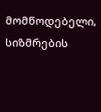მომწოდებელი, სიზმრების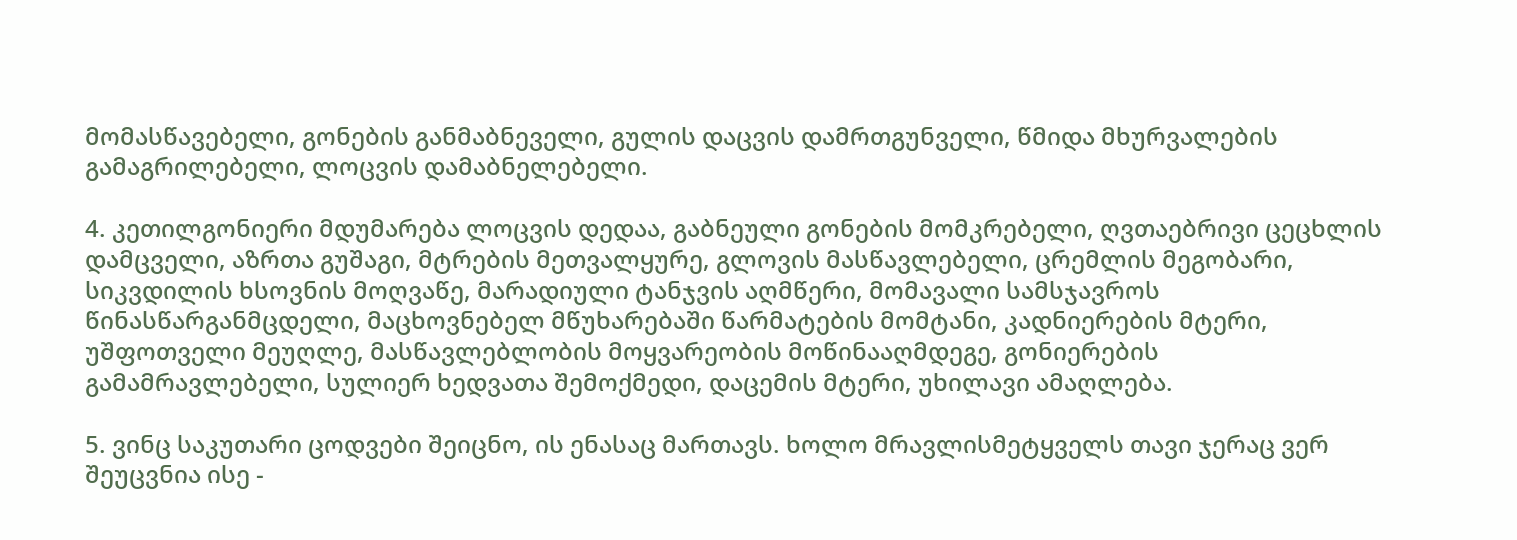მომასწავებელი, გონების განმაბნეველი, გულის დაცვის დამრთგუნველი, წმიდა მხურვალების გამაგრილებელი, ლოცვის დამაბნელებელი.

4. კეთილგონიერი მდუმარება ლოცვის დედაა, გაბნეული გონების მომკრებელი, ღვთაებრივი ცეცხლის დამცველი, აზრთა გუშაგი, მტრების მეთვალყურე, გლოვის მასწავლებელი, ცრემლის მეგობარი, სიკვდილის ხსოვნის მოღვაწე, მარადიული ტანჯვის აღმწერი, მომავალი სამსჯავროს წინასწარგანმცდელი, მაცხოვნებელ მწუხარებაში წარმატების მომტანი, კადნიერების მტერი, უშფოთველი მეუღლე, მასწავლებლობის მოყვარეობის მოწინააღმდეგე, გონიერების გამამრავლებელი, სულიერ ხედვათა შემოქმედი, დაცემის მტერი, უხილავი ამაღლება.

5. ვინც საკუთარი ცოდვები შეიცნო, ის ენასაც მართავს. ხოლო მრავლისმეტყველს თავი ჯერაც ვერ შეუცვნია ისე -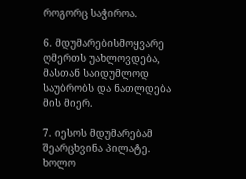როგორც საჭიროა.

6. მდუმარებისმოყვარე ღმერთს უახლოვდება, მასთან საიდუმლოდ საუბრობს და ნათლდება მის მიერ.

7. იესოს მდუმარებამ შეარცხვინა პილატე. ხოლო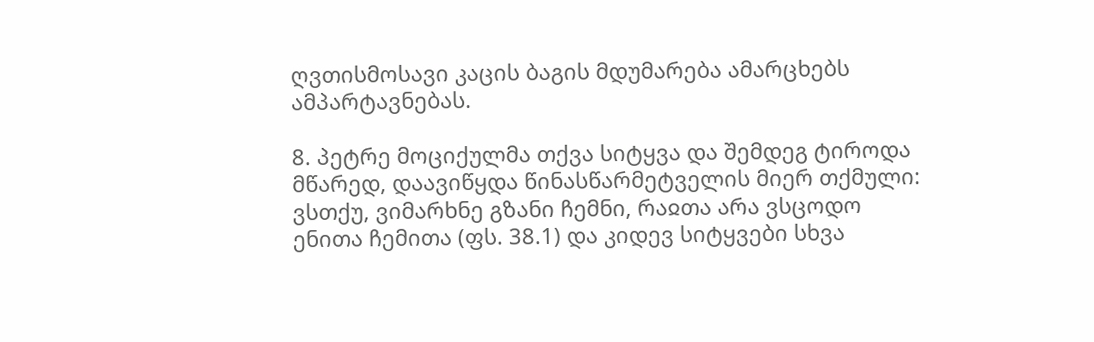ღვთისმოსავი კაცის ბაგის მდუმარება ამარცხებს ამპარტავნებას.

8. პეტრე მოციქულმა თქვა სიტყვა და შემდეგ ტიროდა მწარედ, დაავიწყდა წინასწარმეტველის მიერ თქმული: ვსთქუ, ვიმარხნე გზანი ჩემნი, რაჲთა არა ვსცოდო ენითა ჩემითა (ფს. 38.1) და კიდევ სიტყვები სხვა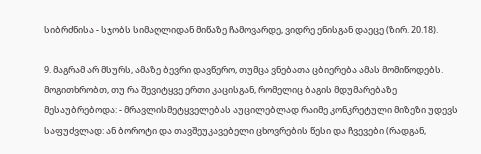სიბრძნისა - სჯობს სიმაღლიდან მიწაზე ჩამოვარდე, ვიდრე ენისგან დაეცე (ზირ. 20.18).

9. მაგრამ არ მსურს, ამაზე ბევრი დავწერო, თუმცა ვნებათა ცბიერება ამას მომიწოდებს. მოგითხრობთ, თუ რა შევიტყვე ერთი კაცისგან, რომელიც ბაგის მდუმარებაზე მესაუბრებოდა: - მრავლისმეტყველებას აუცილებლად რაიმე კონკრეტული მიზეზი უდევს საფუძვლად: ან ბოროტი და თავშეუკავებელი ცხოვრების წესი და ჩვევები (რადგან,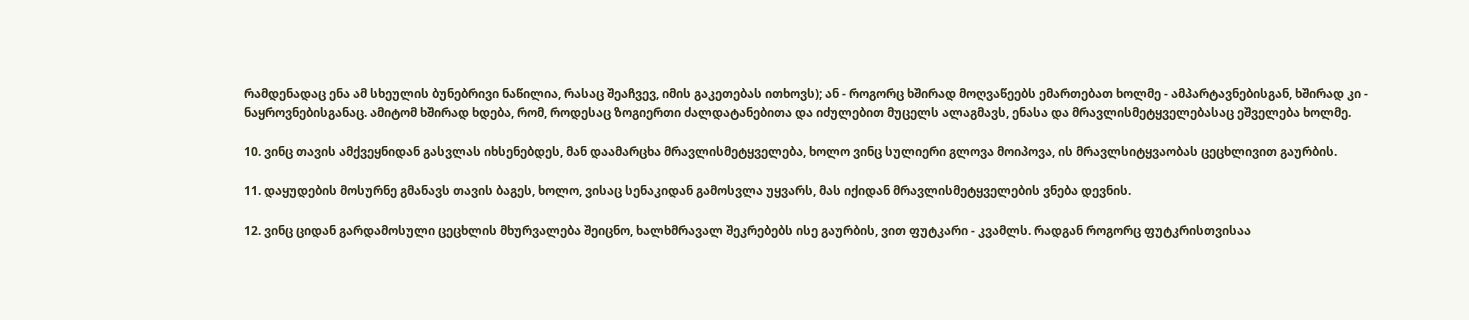რამდენადაც ენა ამ სხეულის ბუნებრივი ნაწილია, რასაც შეაჩვევ, იმის გაკეთებას ითხოვს); ან - როგორც ხშირად მოღვაწეებს ემართებათ ხოლმე - ამპარტავნებისგან, ხშირად კი - ნაყროვნებისგანაც. ამიტომ ხშირად ხდება, რომ, როდესაც ზოგიერთი ძალდატანებითა და იძულებით მუცელს ალაგმავს, ენასა და მრავლისმეტყველებასაც ეშველება ხოლმე.

10. ვინც თავის ამქვეყნიდან გასვლას იხსენებდეს, მან დაამარცხა მრავლისმეტყველება, ხოლო ვინც სულიერი გლოვა მოიპოვა, ის მრავლსიტყვაობას ცეცხლივით გაურბის.

11. დაყუდების მოსურნე გმანავს თავის ბაგეს, ხოლო, ვისაც სენაკიდან გამოსვლა უყვარს, მას იქიდან მრავლისმეტყველების ვნება დევნის.

12. ვინც ციდან გარდამოსული ცეცხლის მხურვალება შეიცნო, ხალხმრავალ შეკრებებს ისე გაურბის, ვით ფუტკარი - კვამლს. რადგან როგორც ფუტკრისთვისაა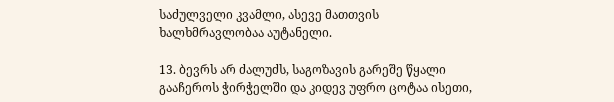საძულველი კვამლი, ასევე მათთვის ხალხმრავლობაა აუტანელი.

13. ბევრს არ ძალუძს, საგოზავის გარეშე წყალი გააჩეროს ჭირჭელში და კიდევ უფრო ცოტაა ისეთი,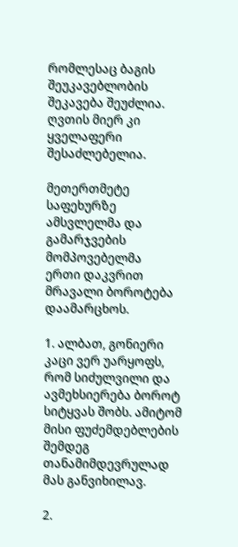რომლესაც ბაგის შეუკავებლობის შეკავება შეუძლია. ღვთის მიერ კი ყველაფერი შესაძლებელია.

მეთერთმეტე საფეხურზე ამსვლელმა და გამარჯვების მომპოვებელმა
ერთი დაკვრით მრავალი ბოროტება დაამარცხოს.

1. ალბათ, გონიერი კაცი ვერ უარყოფს, რომ სიძულვილი და ავმეხსიერება ბოროტ სიტყვას შობს. ამიტომ მისი ფუძემდებლების შემდეგ თანამიმდევრულად მას განვიხილავ.

2.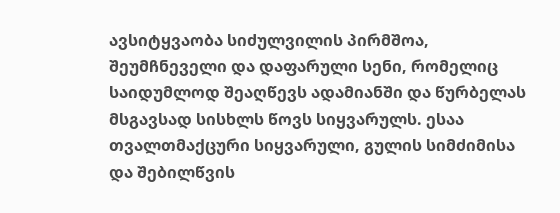ავსიტყვაობა სიძულვილის პირმშოა, შეუმჩნეველი და დაფარული სენი, რომელიც საიდუმლოდ შეაღწევს ადამიანში და წურბელას მსგავსად სისხლს წოვს სიყვარულს. ესაა თვალთმაქცური სიყვარული, გულის სიმძიმისა და შებილწვის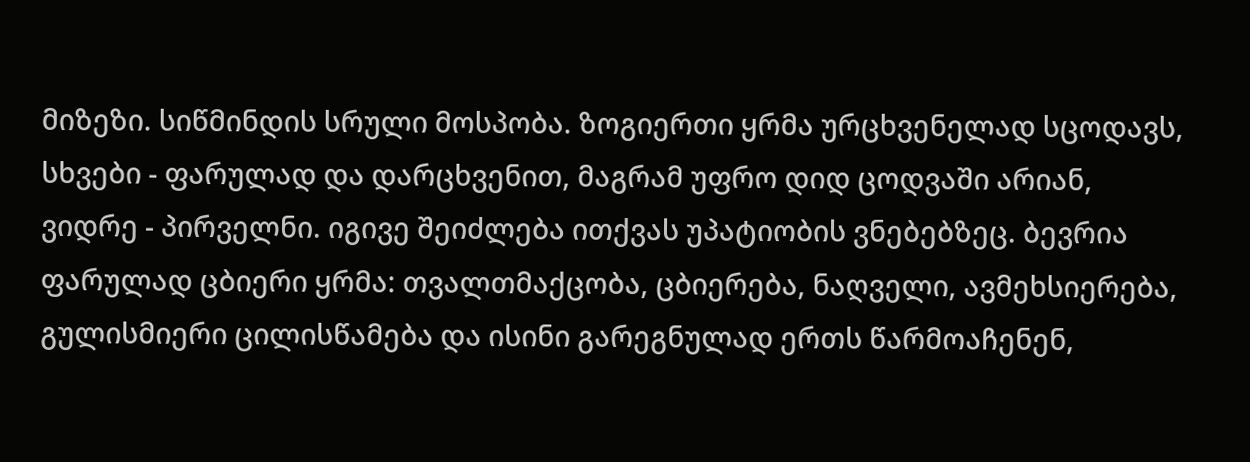მიზეზი. სიწმინდის სრული მოსპობა. ზოგიერთი ყრმა ურცხვენელად სცოდავს, სხვები - ფარულად და დარცხვენით, მაგრამ უფრო დიდ ცოდვაში არიან, ვიდრე - პირველნი. იგივე შეიძლება ითქვას უპატიობის ვნებებზეც. ბევრია ფარულად ცბიერი ყრმა: თვალთმაქცობა, ცბიერება, ნაღველი, ავმეხსიერება, გულისმიერი ცილისწამება და ისინი გარეგნულად ერთს წარმოაჩენენ,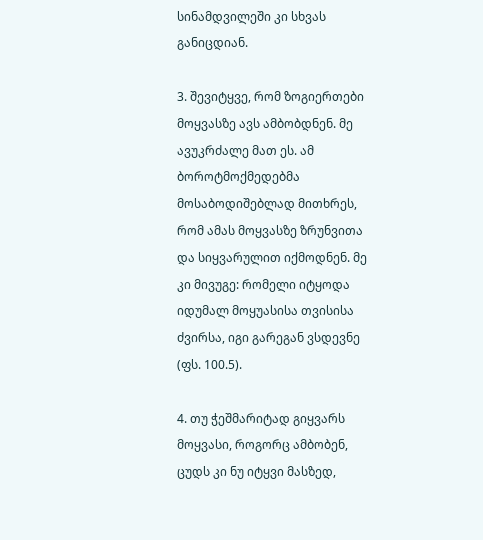სინამდვილეში კი სხვას განიცდიან.

3. შევიტყვე, რომ ზოგიერთები მოყვასზე ავს ამბობდნენ. მე ავუკრძალე მათ ეს. ამ ბოროტმოქმედებმა მოსაბოდიშებლად მითხრეს, რომ ამას მოყვასზე ზრუნვითა და სიყვარულით იქმოდნენ. მე კი მივუგე: რომელი იტყოდა იდუმალ მოყუასისა თვისისა ძვირსა, იგი გარეგან ვსდევნე (ფს. 100.5).

4. თუ ჭეშმარიტად გიყვარს მოყვასი, როგორც ამბობენ, ცუდს კი ნუ იტყვი მასზედ,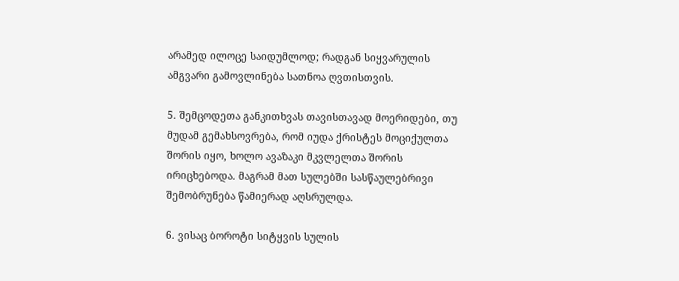არამედ ილოცე საიდუმლოდ; რადგან სიყვარულის ამგვარი გამოვლინება სათნოა ღვთისთვის.

5. შემცოდეთა განკითხვას თავისთავად მოერიდები, თუ მუდამ გემახსოვრება, რომ იუდა ქრისტეს მოციქულთა შორის იყო, ხოლო ავაზაკი მკვლელთა შორის ირიცხებოდა. მაგრამ მათ სულებში სასწაულებრივი შემობრუნება წამიერად აღსრულდა.

6. ვისაც ბოროტი სიტყვის სულის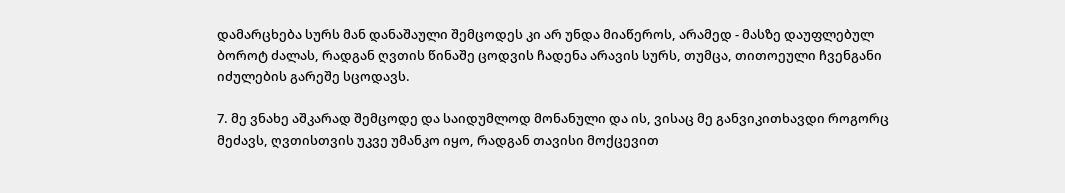დამარცხება სურს მან დანაშაული შემცოდეს კი არ უნდა მიაწეროს, არამედ - მასზე დაუფლებულ ბოროტ ძალას, რადგან ღვთის წინაშე ცოდვის ჩადენა არავის სურს, თუმცა, თითოეული ჩვენგანი იძულების გარეშე სცოდავს.

7. მე ვნახე აშკარად შემცოდე და საიდუმლოდ მონანული და ის, ვისაც მე განვიკითხავდი როგორც მეძავს, ღვთისთვის უკვე უმანკო იყო, რადგან თავისი მოქცევით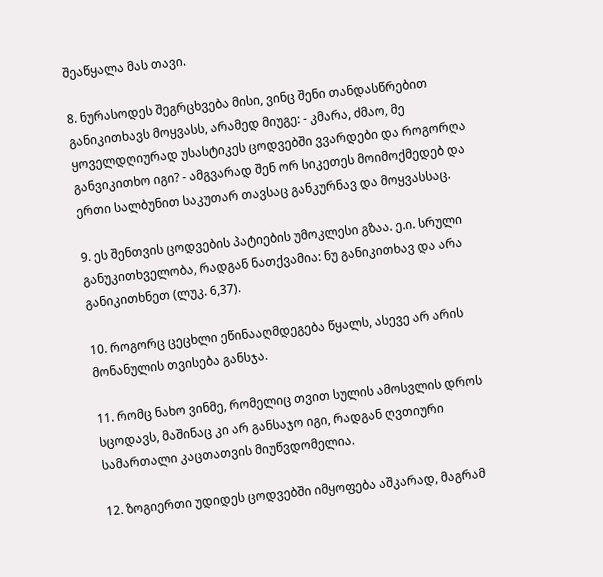შეაწყალა მას თავი.

8. ნურასოდეს შეგრცხვება მისი, ვინც შენი თანდასწრებით განიკითხავს მოყვასს, არამედ მიუგე: - კმარა, ძმაო, მე ყოველდღიურად უსასტიკეს ცოდვებში ვვარდები და როგორღა განვიკითხო იგი? - ამგვარად შენ ორ სიკეთეს მოიმოქმედებ და ერთი სალბუნით საკუთარ თავსაც განკურნავ და მოყვასსაც.

9. ეს შენთვის ცოდვების პატიების უმოკლესი გზაა. ე.ი. სრული განუკითხველობა, რადგან ნათქვამია: ნუ განიკითხავ და არა განიკითხნეთ (ლუკ. 6,37).

10. როგორც ცეცხლი ეწინააღმდეგება წყალს, ასევე არ არის მონანულის თვისება განსჯა.

11. რომც ნახო ვინმე, რომელიც თვით სულის ამოსვლის დროს სცოდავს, მაშინაც კი არ განსაჯო იგი, რადგან ღვთიური სამართალი კაცთათვის მიუწვდომელია.

12. ზოგიერთი უდიდეს ცოდვებში იმყოფება აშკარად, მაგრამ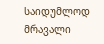საიდუმლოდ მრავალი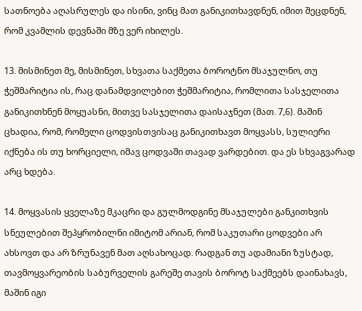სათნოება აღასრულეს და ისინი, ვინც მათ განიკითხავდნენ, იმით შეცდნენ, რომ კვამლის დევნაში მზე ვერ იხილეს.

13. მისმინეთ მე, მისმინეთ, სხვათა საქმეთა ბოროტნო მსაჯულნო, თუ ჭეშმარიტია ის, რაც დანამდვილებით ჭეშმარიტია, რომლითა სასჯელითა განიკითხნენ მოყუასნი, მითვე სასჯელითა დაისაჯნეთ (მათ. 7,6). მაშინ ცხადია, რომ, რომელი ცოდვისთვისაც განიკითხავთ მოყვასს, სულიერი იქნება ის თუ ხორციელი, იმავ ცოდვაში თავად ვარდებით. და ეს სხვაგვარად არც ხდება.

14. მოყვასის ყველაზე მკაცრი და გულმოდგინე მსაჯულები განკითხვის სნეულებით შეპყრობილნი იმიტომ არიან, რომ საკუთარი ცოდვები არ ახსოვთ და არ ზრუნავენ მათ აღსახოცად. რადგან თუ ადამიანი ზუსტად, თავმოყვარეობის საბურველის გარეშე თავის ბოროტ საქმეებს დაინახავს, მაშინ იგი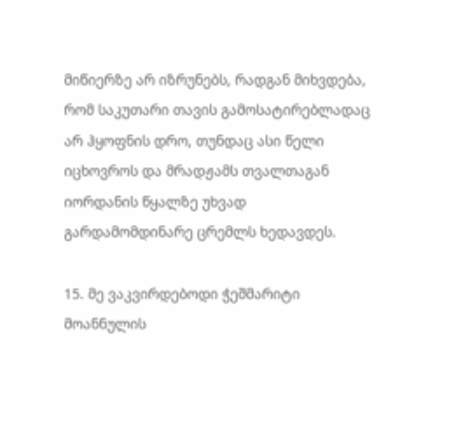მიწიერზე არ იზრუნებს, რადგან მიხვდება, რომ საკუთარი თავის გამოსატირებლადაც არ ჰყოფნის დრო, თუნდაც ასი წელი იცხოვროს და მრადჟამს თვალთაგან იორდანის წყალზე უხვად გარდამომდინარე ცრემლს ხედავდეს.

15. მე ვაკვირდებოდი ჭეშმარიტი მოანნულის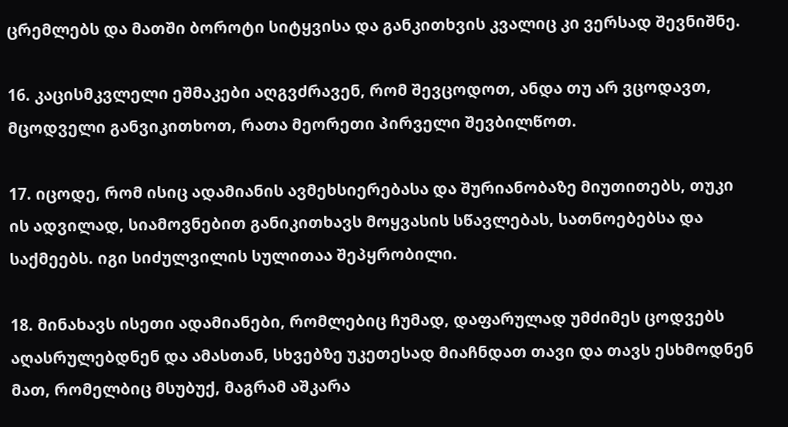ცრემლებს და მათში ბოროტი სიტყვისა და განკითხვის კვალიც კი ვერსად შევნიშნე.

16. კაცისმკვლელი ეშმაკები აღგვძრავენ, რომ შევცოდოთ, ანდა თუ არ ვცოდავთ, მცოდველი განვიკითხოთ, რათა მეორეთი პირველი შევბილწოთ.

17. იცოდე, რომ ისიც ადამიანის ავმეხსიერებასა და შურიანობაზე მიუთითებს, თუკი ის ადვილად, სიამოვნებით განიკითხავს მოყვასის სწავლებას, სათნოებებსა და საქმეებს. იგი სიძულვილის სულითაა შეპყრობილი.

18. მინახავს ისეთი ადამიანები, რომლებიც ჩუმად, დაფარულად უმძიმეს ცოდვებს აღასრულებდნენ და ამასთან, სხვებზე უკეთესად მიაჩნდათ თავი და თავს ესხმოდნენ მათ, რომელბიც მსუბუქ, მაგრამ აშკარა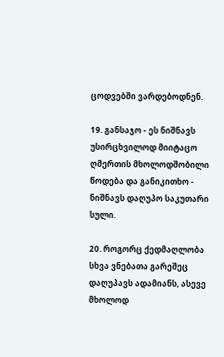ცოდვებში ვარდებოდნენ.

19. განსაჯო - ეს ნიშნავს უსირცხვილოდ მიიტაცო ღმერთის მხოლოდშობილი წოდება და განიკითხო - ნიშნავს დაღუპო საკუთარი სული.

20. როგორც ქედმაღლობა სხვა ვნებათა გარეშეც დაღუპავს ადამიანს, ასევე მხოლოდ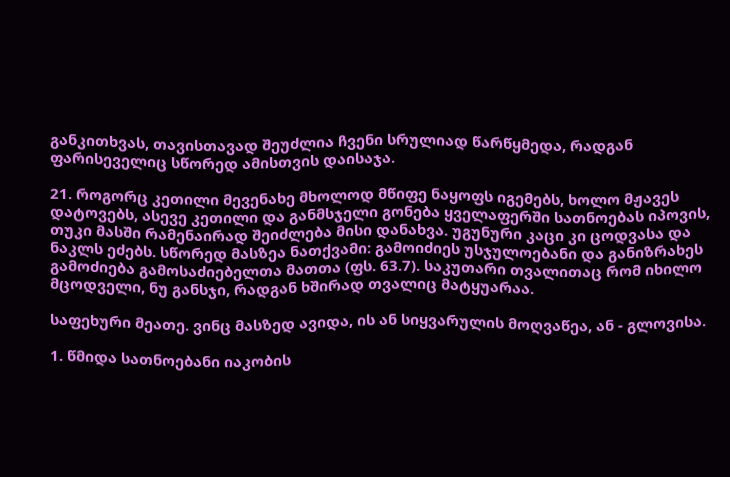განკითხვას, თავისთავად შეუძლია ჩვენი სრულიად წარწყმედა, რადგან ფარისეველიც სწორედ ამისთვის დაისაჯა.

21. როგორც კეთილი მევენახე მხოლოდ მწიფე ნაყოფს იგემებს, ხოლო მჟავეს დატოვებს, ასევე კეთილი და განმსჯელი გონება ყველაფერში სათნოებას იპოვის, თუკი მასში რამენაირად შეიძლება მისი დანახვა. უგუნური კაცი კი ცოდვასა და ნაკლს ეძებს. სწორედ მასზეა ნათქვამი: გამოიძიეს უსჯულოებანი და განიზრახეს გამოძიება გამოსაძიებელთა მათთა (ფს. 63.7). საკუთარი თვალითაც რომ იხილო მცოდველი, ნუ განსჯი, რადგან ხშირად თვალიც მატყუარაა.

საფეხური მეათე. ვინც მასზედ ავიდა, ის ან სიყვარულის მოღვაწეა, ან - გლოვისა.

1. წმიდა სათნოებანი იაკობის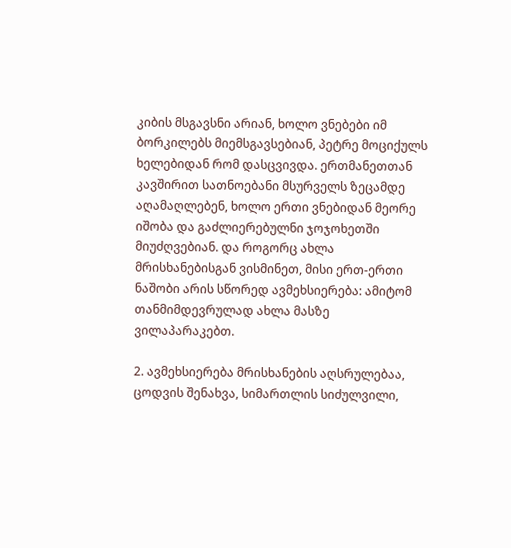კიბის მსგავსნი არიან, ხოლო ვნებები იმ ბორკილებს მიემსგავსებიან, პეტრე მოციქულს ხელებიდან რომ დასცვივდა. ერთმანეთთან კავშირით სათნოებანი მსურველს ზეცამდე აღამაღლებენ, ხოლო ერთი ვნებიდან მეორე იშობა და გაძლიერებულნი ჯოჯოხეთში მიუძღვებიან. და როგორც ახლა მრისხანებისგან ვისმინეთ, მისი ერთ-ერთი ნაშობი არის სწორედ ავმეხსიერება: ამიტომ თანმიმდევრულად ახლა მასზე ვილაპარაკებთ.

2. ავმეხსიერება მრისხანების აღსრულებაა, ცოდვის შენახვა, სიმართლის სიძულვილი,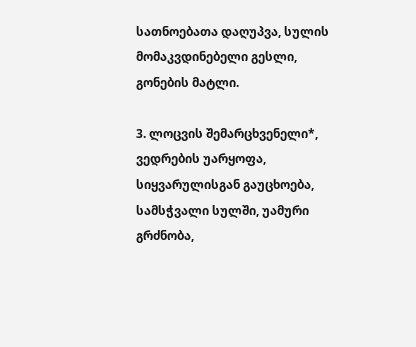სათნოებათა დაღუპვა, სულის მომაკვდინებელი გესლი, გონების მატლი.

3. ლოცვის შემარცხვენელი*, ვედრების უარყოფა, სიყვარულისგან გაუცხოება, სამსჭვალი სულში, უამური გრძნობა,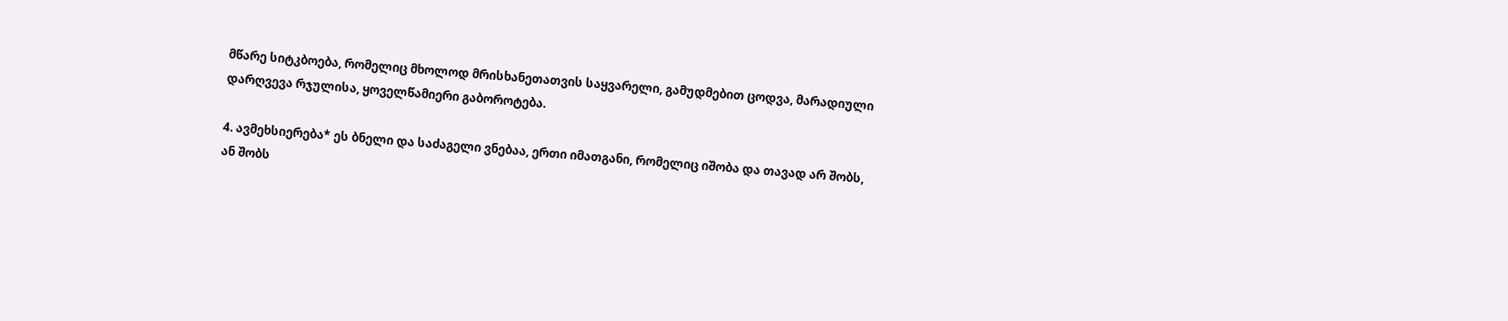მწარე სიტკბოება, რომელიც მხოლოდ მრისხანეთათვის საყვარელი, გამუდმებით ცოდვა, მარადიული დარღვევა რჯულისა, ყოველწამიერი გაბოროტება.

4. ავმეხსიერება* ეს ბნელი და საძაგელი ვნებაა, ერთი იმათგანი, რომელიც იშობა და თავად არ შობს, ან შობს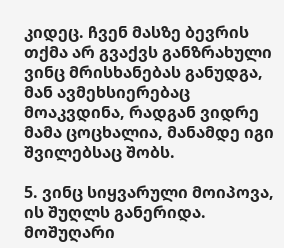კიდეც. ჩვენ მასზე ბევრის თქმა არ გვაქვს განზრახული ვინც მრისხანებას განუდგა, მან ავმეხსიერებაც მოაკვდინა, რადგან ვიდრე მამა ცოცხალია, მანამდე იგი შვილებსაც შობს.

5. ვინც სიყვარული მოიპოვა, ის შუღლს განერიდა. მოშუღარი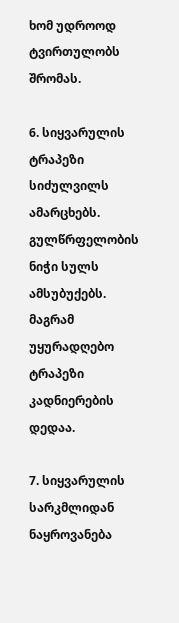ხომ უდროოდ ტვირთულობს შრომას.

6. სიყვარულის ტრაპეზი სიძულვილს ამარცხებს. გულწრფელობის ნიჭი სულს ამსუბუქებს. მაგრამ უყურადღებო ტრაპეზი კადნიერების დედაა.

7. სიყვარულის სარკმლიდან ნაყროვანება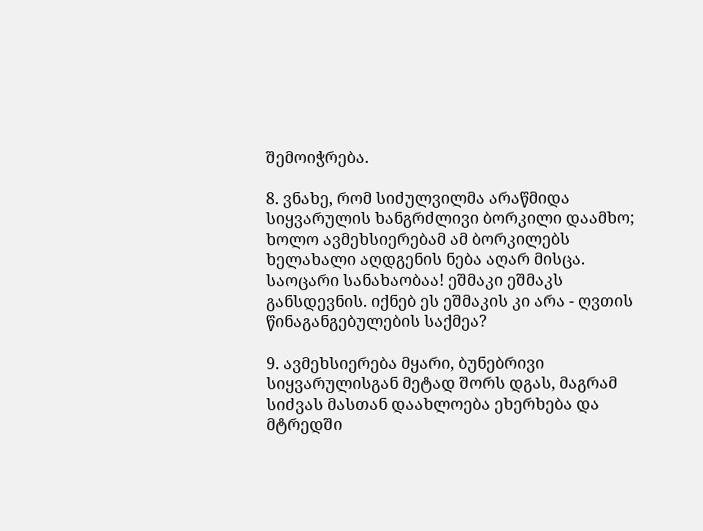შემოიჭრება.

8. ვნახე, რომ სიძულვილმა არაწმიდა სიყვარულის ხანგრძლივი ბორკილი დაამხო; ხოლო ავმეხსიერებამ ამ ბორკილებს ხელახალი აღდგენის ნება აღარ მისცა. საოცარი სანახაობაა! ეშმაკი ეშმაკს განსდევნის. იქნებ ეს ეშმაკის კი არა - ღვთის წინაგანგებულების საქმეა?

9. ავმეხსიერება მყარი, ბუნებრივი სიყვარულისგან მეტად შორს დგას, მაგრამ სიძვას მასთან დაახლოება ეხერხება და მტრედში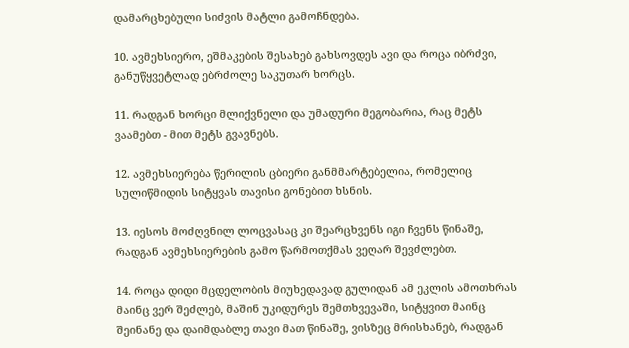დამარცხებული სიძვის მატლი გამოჩნდება.

10. ავმეხსიერო, ეშმაკების შესახებ გახსოვდეს ავი და როცა იბრძვი, განუწყვეტლად ებრძოლე საკუთარ ხორცს.

11. რადგან ხორცი მლიქვნელი და უმადური მეგობარია, რაც მეტს ვაამებთ - მით მეტს გვავნებს.

12. ავმეხსიერება წერილის ცბიერი განმმარტებელია, რომელიც სულიწმიდის სიტყვას თავისი გონებით ხსნის.

13. იესოს მოძღვნილ ლოცვასაც კი შეარცხვენს იგი ჩვენს წინაშე, რადგან ავმეხსიერების გამო წარმოთქმას ვეღარ შევძლებთ.

14. როცა დიდი მცდელობის მიუხედავად გულიდან ამ ეკლის ამოთხრას მაინც ვერ შეძლებ, მაშინ უკიდურეს შემთხვევაში, სიტყვით მაინც შეინანე და დაიმდაბლე თავი მათ წინაშე, ვისზეც მრისხანებ, რადგან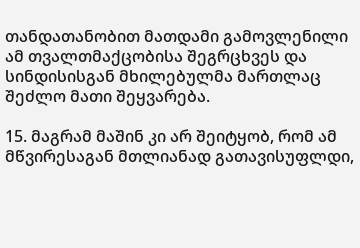თანდათანობით მათდამი გამოვლენილი ამ თვალთმაქცობისა შეგრცხვეს და სინდისისგან მხილებულმა მართლაც შეძლო მათი შეყვარება.

15. მაგრამ მაშინ კი არ შეიტყობ, რომ ამ მწვირესაგან მთლიანად გათავისუფლდი,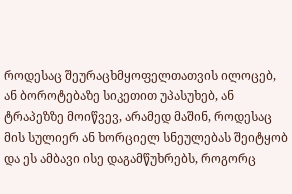როდესაც შეურაცხმყოფელთათვის ილოცებ, ან ბოროტებაზე სიკეთით უპასუხებ, ან ტრაპეზზე მოიწვევ, არამედ მაშინ, როდესაც მის სულიერ ან ხორციელ სნეულებას შეიტყობ და ეს ამბავი ისე დაგამწუხრებს, როგორც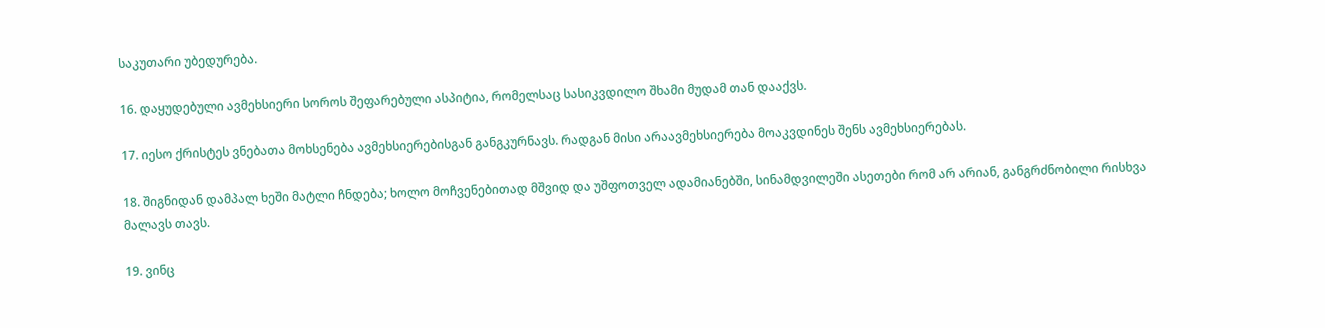საკუთარი უბედურება.

16. დაყუდებული ავმეხსიერი სოროს შეფარებული ასპიტია, რომელსაც სასიკვდილო შხამი მუდამ თან დააქვს.

17. იესო ქრისტეს ვნებათა მოხსენება ავმეხსიერებისგან განგკურნავს. რადგან მისი არაავმეხსიერება მოაკვდინეს შენს ავმეხსიერებას.

18. შიგნიდან დამპალ ხეში მატლი ჩნდება; ხოლო მოჩვენებითად მშვიდ და უშფოთველ ადამიანებში, სინამდვილეში ასეთები რომ არ არიან, განგრძნობილი რისხვა მალავს თავს.

19. ვინც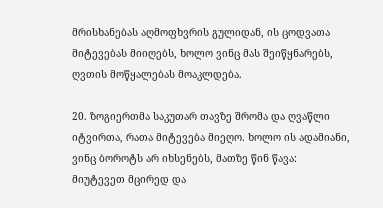მრისხანებას აღმოფხვრის გულიდან, ის ცოდვათა მიტევებას მიიღებს, ხოლო ვინც მას შეიწყნარებს, ღვთის მოწყალებას მოაკლდება.

20. ზოგიერთმა საკუთარ თავზე შრომა და ღვაწლი იტვირთა, რათა მიტევება მიეღო. ხოლო ის ადამიანი, ვინც ბოროტს არ იხსენებს, მათზე წინ წავა: მიუტევეთ მცირედ და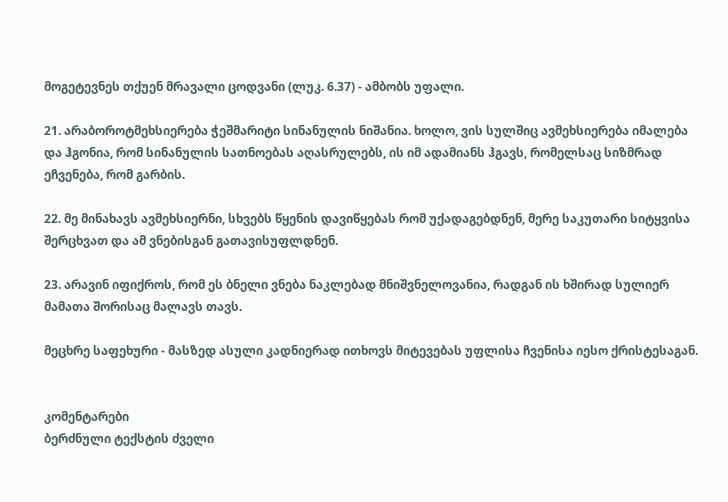მოგეტევნეს თქუენ მრავალი ცოდვანი (ლუკ. 6.37) - ამბობს უფალი.

21. არაბოროტმეხსიერება ჭეშმარიტი სინანულის ნიშანია. ხოლო, ვის სულშიც ავმეხსიერება იმალება და ჰგონია, რომ სინანულის სათნოებას აღასრულებს, ის იმ ადამიანს ჰგავს, რომელსაც სიზმრად ეჩვენება, რომ გარბის.

22. მე მინახავს ავმეხსიერნი, სხვებს წყენის დავიწყებას რომ უქადაგებდნენ, მერე საკუთარი სიტყვისა შერცხვათ და ამ ვნებისგან გათავისუფლდნენ.

23. არავინ იფიქროს, რომ ეს ბნელი ვნება ნაკლებად მნიშვნელოვანია, რადგან ის ხშირად სულიერ მამათა შორისაც მალავს თავს.

მეცხრე საფეხური - მასზედ ასული კადნიერად ითხოვს მიტევებას უფლისა ჩვენისა იესო ქრისტესაგან.


კომენტარები
ბერძნული ტექსტის ძველი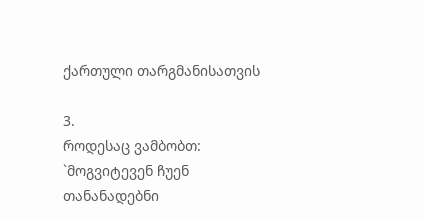ქართული თარგმანისათვის

3.
როდესაც ვამბობთ: `მოგვიტევენ ჩუენ თანანადებნი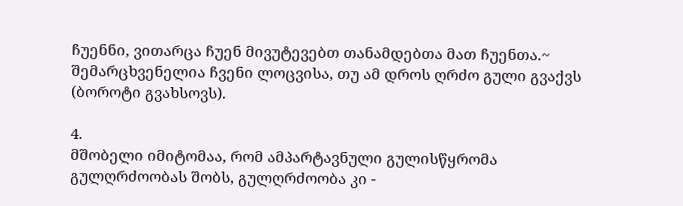ჩუენნი, ვითარცა ჩუენ მივუტევებთ თანამდებთა მათ ჩუენთა.~ შემარცხვენელია ჩვენი ლოცვისა, თუ ამ დროს ღრძო გული გვაქვს (ბოროტი გვახსოვს).

4.
მშობელი იმიტომაა, რომ ამპარტავნული გულისწყრომა გულღრძოობას შობს, გულღრძოობა კი -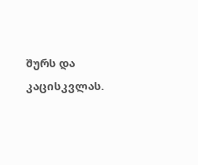შურს და კაცისკვლას.